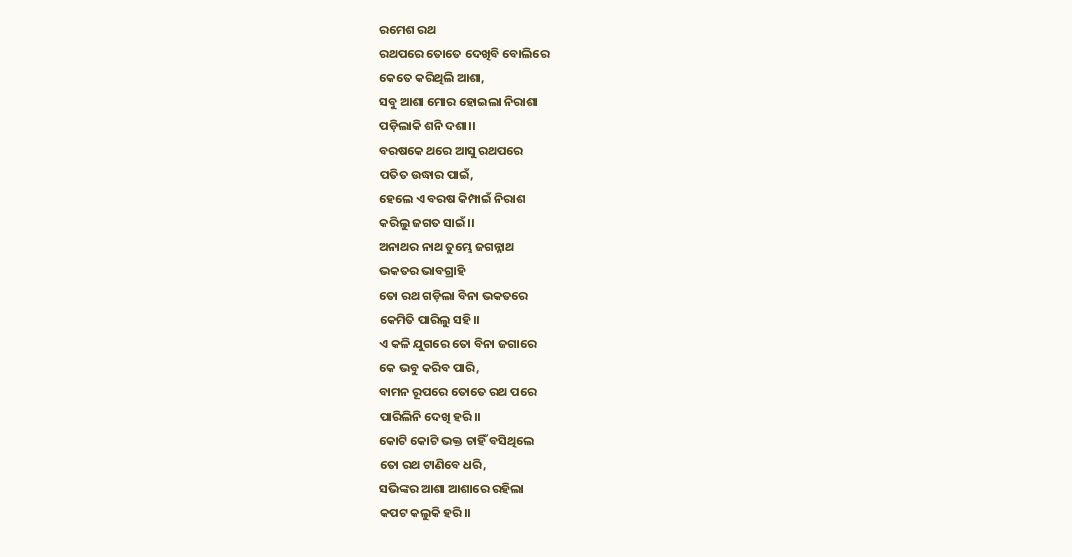ରମେଶ ରଥ
ରଥପରେ ତୋତେ ଦେଖିବି ବୋଲିରେ
କେତେ କରିଥିଲି ଆଶା,
ସବୁ ଆଶା ମୋର ହୋଇଲା ନିରାଶା
ପଡ଼ିଲାକି ଶନି ଦଶା।।
ବରଷକେ ଥରେ ଆସୁ ରଥପରେ
ପତିତ ଉଦ୍ଧାର ପାଇଁ,
ହେଲେ ଏ ବରଷ କିମ୍ପାଇଁ ନିରାଶ
କରିଲୁ ଜଗତ ସାଇଁ।।
ଅନାଥର ନାଥ ତୁମ୍ଭେ ଜଗନ୍ନାଥ
ଭକତର ଭାବଗ୍ରାହି
ତୋ ରଥ ଗଡ଼ିଲା ବିନା ଭକତରେ
କେମିତି ପାରିଲୁ ସହି।।
ଏ କଳି ଯୁଗରେ ତୋ ବିନା ଜଗାରେ
କେ ଭବୁ କରିବ ପାରି,
ବାମନ ରୂପରେ ତୋତେ ରଥ ପରେ
ପାରିଲିନି ଦେଖି ହରି।।
କୋଟି କୋଟି ଭକ୍ତ ଚାହିଁ ବସିଥିଲେ
ତୋ ରଥ ଟାଣିବେ ଧରି,
ସଭିଙ୍କର ଆଶା ଆଶାରେ ରହିଲା
କପଟ କଲୁକି ହରି।।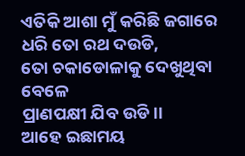ଏତିକି ଆଶା ମୁଁ କରିଛି ଜଗାରେ
ଧରି ତୋ ରଥ ଦଉଡି,
ତୋ ଚକାଡୋଳାକୁ ଦେଖୁଥିବା ବେଳେ
ପ୍ରାଣପକ୍ଷୀ ଯିବ ଉଡି।।
ଆହେ ଇଛାମୟ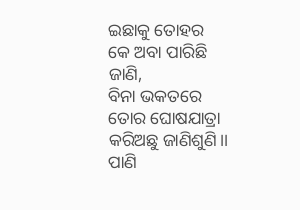ଇଛାକୁ ତୋହର
କେ ଅବା ପାରିଛି ଜାଣି,
ବିନା ଭକତରେ ତୋର ଘୋଷଯାତ୍ରା
କରିଅଛୁ ଜାଣିଶୁଣି।।
ପାଣି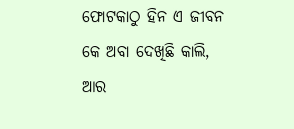ଫୋଟକାଠୁ ହିନ ଏ ଜୀବନ
କେ ଅବା ଦେଖିଛି କାଲି,
ଆର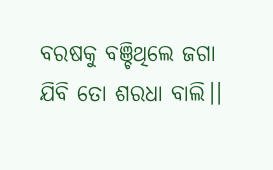ବରଷକୁ ବଞ୍ଚିଥିଲେ ଜଗା
ଯିବି ତୋ ଶରଧା ବାଲି।।